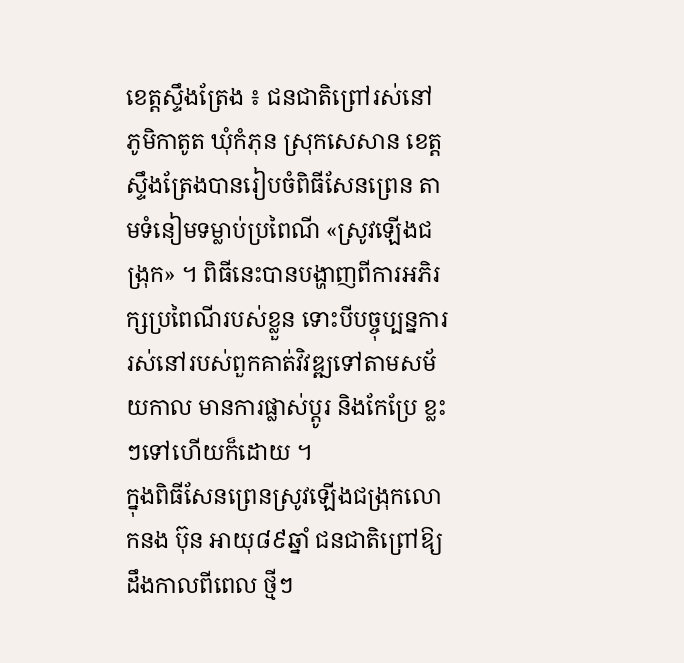ខេត្តស្ទឹងត្រែង ៖ ជនជាតិព្រៅរស់នៅភូមិកាតូត ឃុំកំភុន ស្រុកសេសាន ខេត្តស្ទឹងត្រែងបានរៀបចំពិធីសែនព្រេន តាមទំនៀមទម្លាប់ប្រពៃណី «ស្រូវឡើងជង្រុក» ។ ពិធីនេះបានបង្ហាញពីការអភិរក្សប្រពៃណីរបស់ខ្លួន ទោះបីបច្ចុប្បន្នការរស់នៅរបស់ពួកគាត់វិវឌ្ឍទៅតាមសម័យកាល មានការផ្លាស់ប្តូរ និងកែប្រែ ខ្លះៗទៅហើយក៏ដោយ ។
ក្នុងពិធីសែនព្រេនស្រូវឡើងជង្រុកលោកនង ប៊ុន អាយុ៨៩ឆ្នាំ ជនជាតិព្រៅឱ្យដឹងកាលពីពេល ថ្មីៗ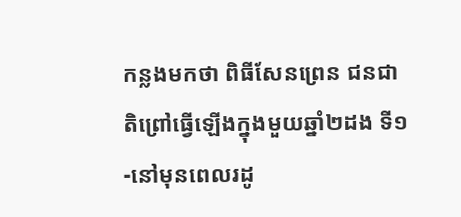កន្លងមកថា ពិធីសែនព្រេន ជនជាតិព្រៅធ្វើឡើងក្នុងមួយឆ្នាំ២ដង ទី១-នៅមុនពេលរដូ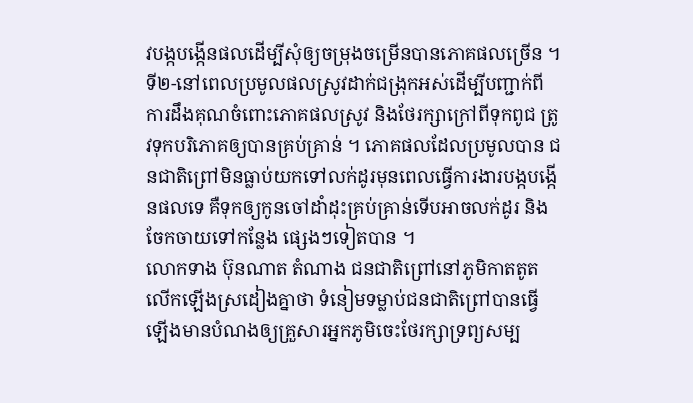វបង្កបង្កើនផលដើម្បីសុំឲ្យចម្រុងចម្រើនបានភោគផលច្រើន ។ ទី២-នៅពេលប្រមូលផលស្រូវដាក់ជង្រុកអស់ដើម្បីបញ្ជាក់ពីការដឹងគុណចំពោះភោគផលស្រូវ និងថែរក្សាក្រៅពីទុកពូជ ត្រូវទុកបរិភោគឲ្យបានគ្រប់គ្រាន់ ។ ភោគផលដែលប្រមូលបាន ជនជាតិព្រៅមិនធ្លាប់យកទៅលក់ដូរមុនពេលធ្វើការងារបង្កបង្កើនផលទេ គឺទុកឲ្យកូនចៅដាំដុះគ្រប់គ្រាន់ទើបអាចលក់ដូរ និងចែកចាយទៅកន្លែង ផ្សេងៗទៀតបាន ។
លោកទាង ប៊ុនណាត តំណាង ជនជាតិព្រៅនៅភូមិកាតតូត លើកឡើងស្រដៀងគ្នាថា ទំនៀមទម្លាប់ជនជាតិព្រៅបានធ្វើឡើងមានបំណងឲ្យគ្រួសារអ្នកភូមិចេះថែរក្សាទ្រព្យសម្ប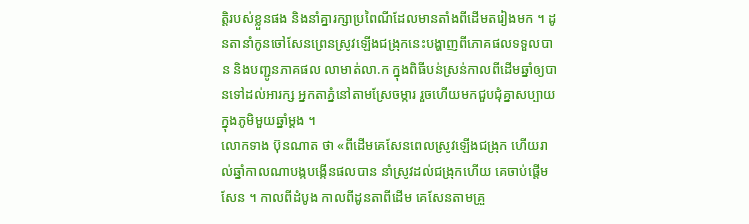ត្តិរបស់ខ្លួនផង និងនាំគ្នារក្សាប្រពៃណីដែលមានតាំងពីដើមតរៀងមក ។ ដូនតានាំកូនចៅសែនព្រេនស្រូវឡើងជង្រុកនេះបង្ហាញពីភោគផលទទួលបាន និងបញ្ជូនភាគផល លាមាត់លា.ក ក្នុងពិធីបន់ស្រន់កាលពីដើមឆ្នាំឲ្យបានទៅដល់អារក្ស អ្នកតាភ្នំនៅតាមស្រែចម្ការ រួចហើយមកជួបជុំគ្នាសប្បាយក្នុងភូមិមួយឆ្នាំម្តង ។
លោកទាង ប៊ុនណាត ថា «ពីដើមគេសែនពេលស្រូវឡើងជង្រុក ហើយរាល់ឆ្នាំកាលណាបង្កបង្កើនផលបាន នាំស្រូវដល់ជង្រុកហើយ គេចាប់ផ្តើមសែន ។ កាលពីដំបូង កាលពីដូនតាពីដើម គេសែនតាមគ្រួ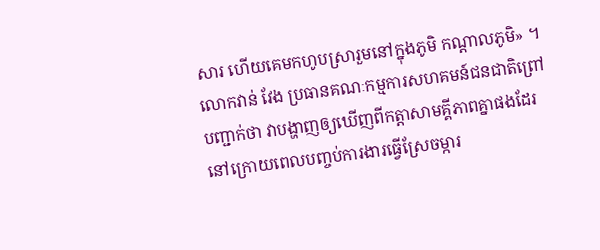សារ ហើយគេមកហូបស្រារួមនៅក្នុងភូមិ កណ្តាលភូមិ» ។
លោកវាន់ វែង ប្រធានគណៈកម្មការសហគមន៍ជនជាតិព្រៅ បញ្ជាក់ថា វាបង្ហាញឲ្យឃើញពីកត្តាសាមគ្គីភាពគ្នាផងដែរ នៅក្រោយពេលបញ្ចប់ការងារធ្វើស្រែចម្ការ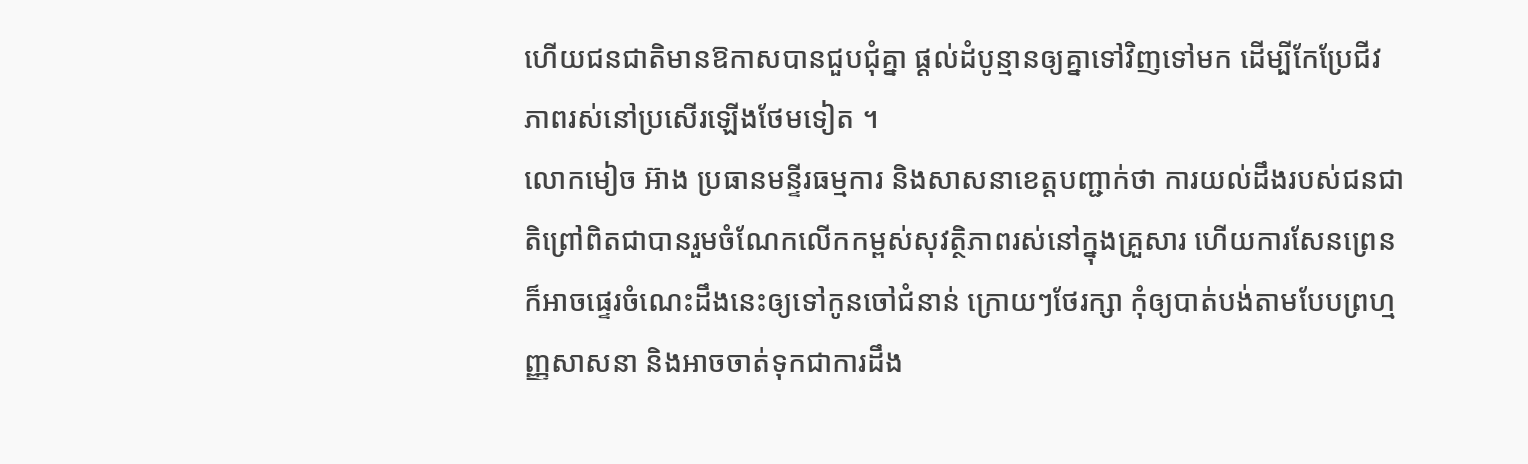ហើយជនជាតិមានឱកាសបានជួបជុំគ្នា ផ្តល់ដំបូន្មានឲ្យគ្នាទៅវិញទៅមក ដើម្បីកែប្រែជីវភាពរស់នៅប្រសើរឡើងថែមទៀត ។
លោកមៀច អ៊ាង ប្រធានមន្ទីរធម្មការ និងសាសនាខេត្តបញ្ជាក់ថា ការយល់ដឹងរបស់ជនជាតិព្រៅពិតជាបានរួមចំណែកលើកកម្ពស់សុវត្ថិភាពរស់នៅក្នុងគ្រួសារ ហើយការសែនព្រេនក៏អាចផ្ទេរចំណេះដឹងនេះឲ្យទៅកូនចៅជំនាន់ ក្រោយៗថែរក្សា កុំឲ្យបាត់បង់តាមបែបព្រហ្មញ្ញសាសនា និងអាចចាត់ទុកជាការដឹង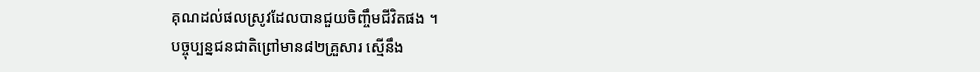គុណដល់ផលស្រូវដែលបានជួយចិញ្ចឹមជីវិតផង ។
បច្ចុប្បន្នជនជាតិព្រៅមាន៨២គ្រួសារ ស្មើនឹង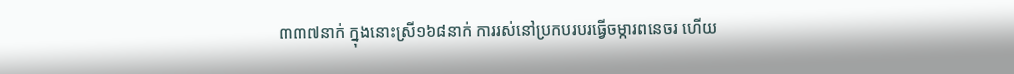៣៣៧នាក់ ក្នុងនោះស្រី១៦៨នាក់ ការរស់នៅប្រកបរបរធ្វើចម្ការពនេចរ ហើយ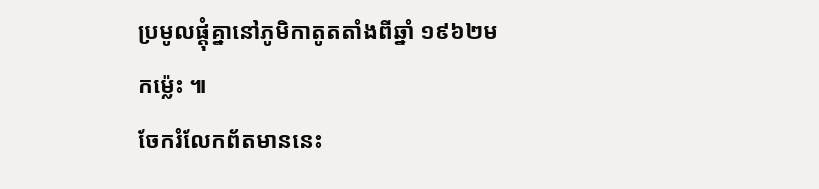ប្រមូលផ្តុំគ្នានៅភូមិកាតូតតាំងពីឆ្នាំ ១៩៦២មកម្ល៉េះ ៕
ចែករំលែកព័តមាននេះ